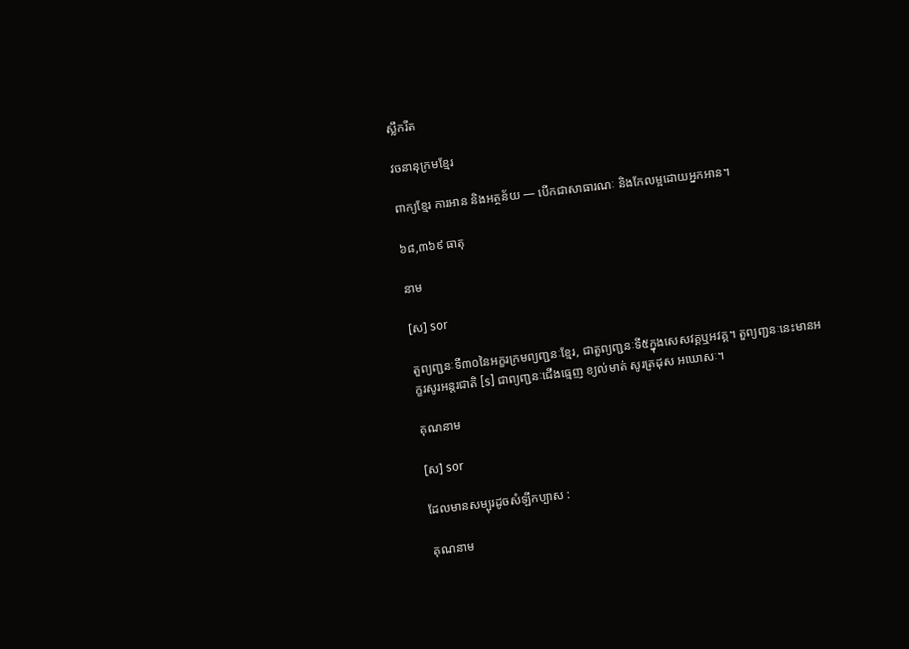ស្លឹករឹត

វចនានុក្រមខ្មែរ

ពាក្យខ្មែរ ការអាន និងអត្ថន័យ — បើកជាសាធារណៈ និងកែលម្អដោយអ្នកអាន។

៦៨,៣៦៩ ធាតុ

នាម

[ស] sor

តួព្យញ្ជនៈទី៣០នៃអក្ខរក្រមព្យញ្ជនៈខ្មែរ, ជាតួព្យញ្ជនៈទី៥ក្នុងសេសវគ្គឬអវគ្គ។ តួព្យញ្ជនៈនេះមានអក្ខរសូរអន្តរជាតិ [s] ជាព្យញ្ជនៈជើងធ្មេញ ខ្យល់មាត់ សូរត្រដុស អឃោសៈ។

គុណនាម

[ស] sor

ដែលមានសម្បុរដូចសំឡីកប្បាស :

គុណនាម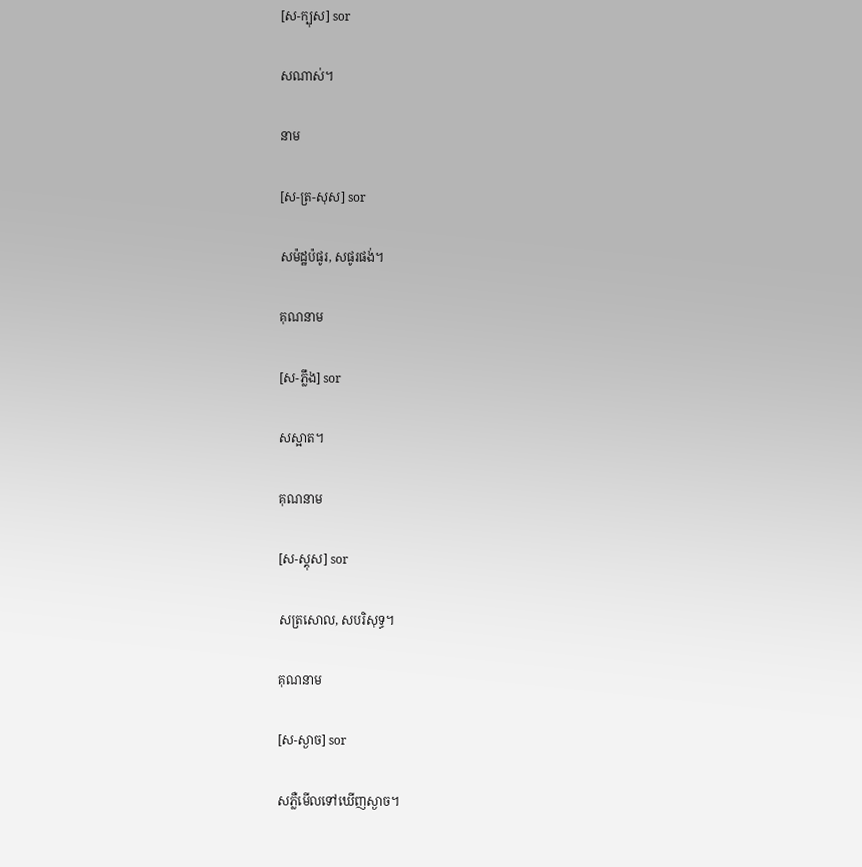[ស-ក្បុស] sor

សណាស់។

នាម

[ស-ត្រ-សុស] sor

សម៉ដ្ឋប៉ផូរ, សផូរផង់។

គុណនាម

[ស-ភ្លឹង] sor

សស្អាត។

គុណនាម

[ស-ស្គុស] sor

សត្រសោល, សបរិសុទ្ធ។

គុណនាម

[ស-ស្ងាច] sor

សភ្លឺមើលទៅឃើញស្ងាច។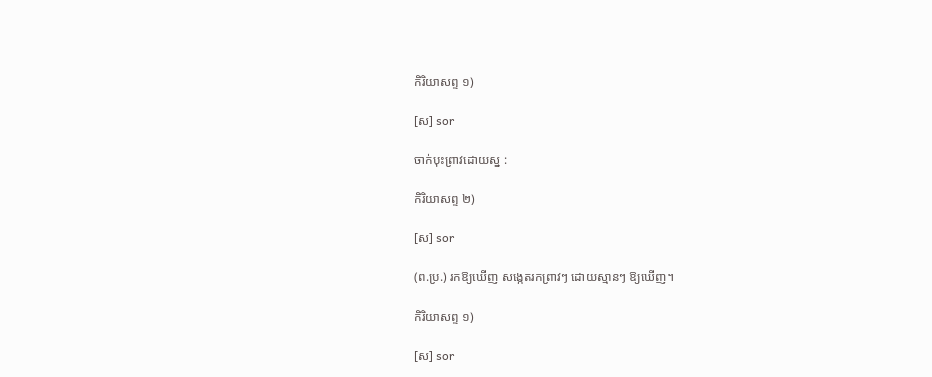កិរិយាសព្ទ ១)

[ស] sor

ចាក់បុះព្រាវដោយស្ន :

កិរិយាសព្ទ ២)

[ស] sor

(ព.ប្រ.) រកឱ្យឃើញ សង្កេតរកព្រាវៗ ដោយស្មានៗ ឱ្យឃើញ។

កិរិយាសព្ទ ១)

[ស] sor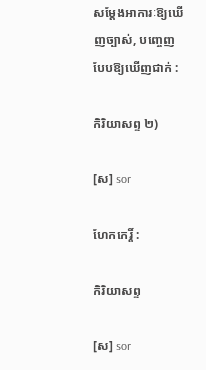សម្ដែងអាការៈឱ្យឃើញច្បាស់, បញ្ចេញបែបឱ្យឃើញជាក់ :

កិរិយាសព្ទ ២)

[ស] sor

ហែកកេរ្តិ៍ :

កិរិយាសព្ទ

[ស] sor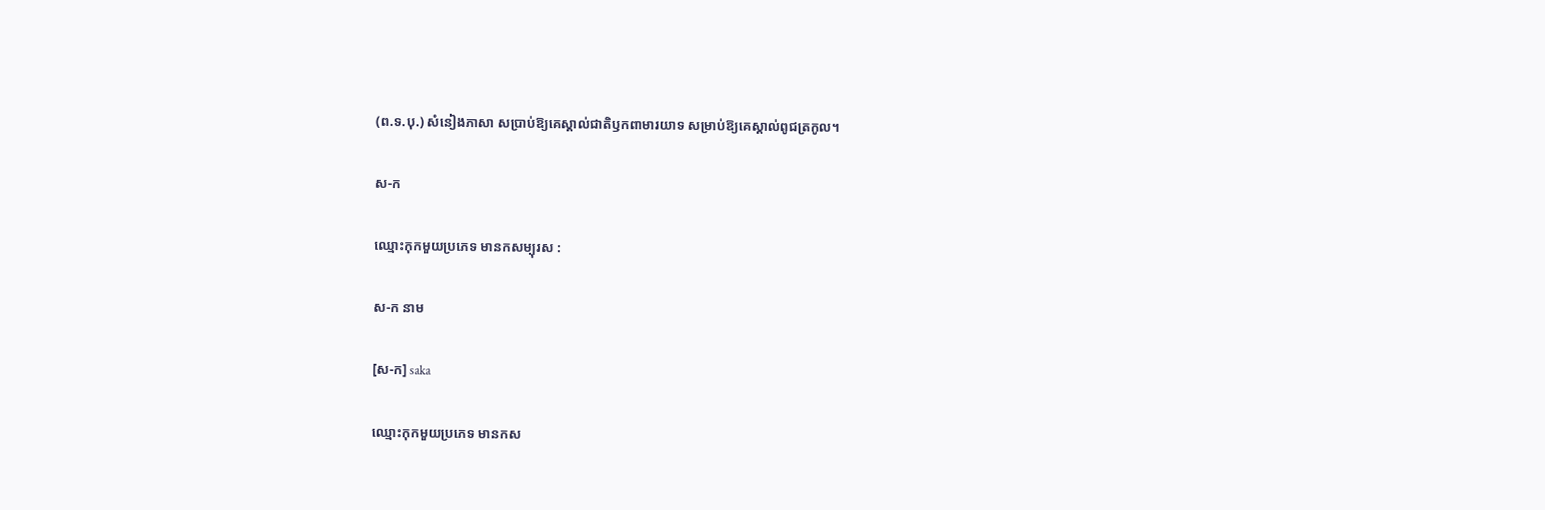(ព.ទ.បុ.) សំនៀងភាសា សប្រាប់ឱ្យគេស្គាល់ជាតិឫកពាមារយាទ សម្រាប់ឱ្យគេស្គាល់ពូជត្រកូល។

ស-ក

ឈ្មោះកុកមួយប្រភេទ មានកសម្បុរស :

ស-ក នាម

[ស-ក] saka

ឈ្មោះកុកមួយប្រភេទ មានកស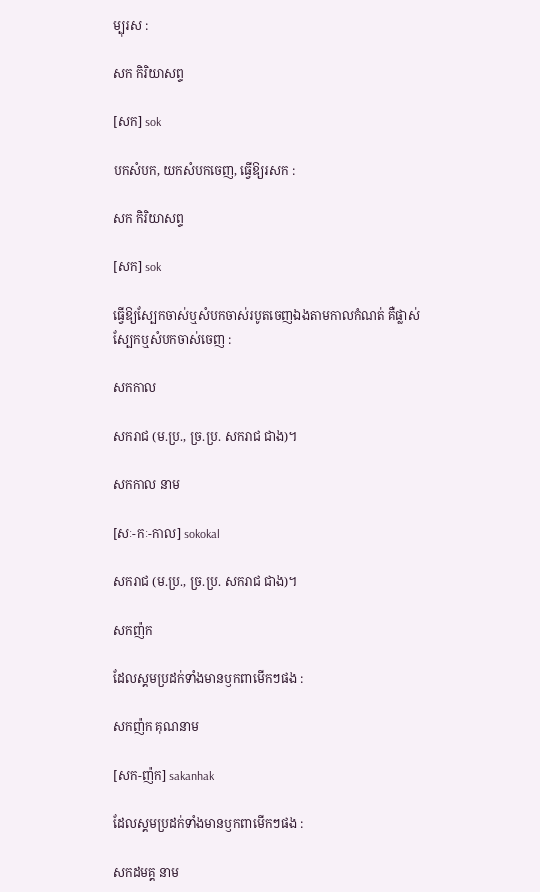ម្បុរស :

សក កិរិយាសព្ទ

[សក] sok

បកសំបក, យកសំបកចេញ, ធ្វើឱ្យរសក :

សក កិរិយាសព្ទ

[សក] sok

ធ្វើឱ្យស្បែកចាស់ឬសំបកចាស់របូតចេញឯងតាមកាលកំណត់ គឺផ្លាស់ស្បែកឬសំបកចាស់ចេញ :

សកកាល

សករាជ (ម.ប្រ., ច្រ.ប្រ. សករាជ ជាង)។

សកកាល នាម

[សៈ-កៈ-កាល] sokokal

សករាជ (ម.ប្រ., ច្រ.ប្រ. សករាជ ជាង)។

សកញ៉ក

ដែលស្គមប្រដក់ទាំងមានឫកពាមើកៗផង :

សកញ៉ក គុណនាម

[សក-ញ៉ក] sakanhak

ដែលស្គមប្រដក់ទាំងមានឫកពាមើកៗផង :

សកដមគ្គ នាម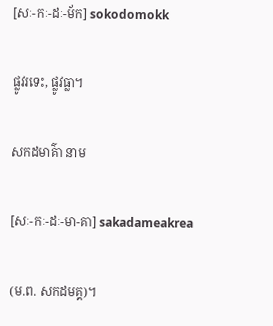[សៈ-កៈ-ដៈ-ម័ក] sokodomokk

ផ្លូវរទេះ, ផ្លូវធ្លា។

សកដមាគ៌ា នាម

[សៈ-កៈ-ដៈ-មា-គា] sakadameakrea

(ម.ព. សកដមគ្គ)។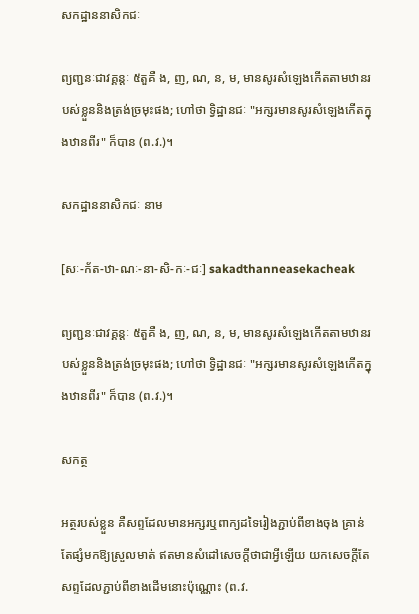សកដ្ឋាននាសិកជៈ

ព្យញ្ជនៈជាវគ្គន្តៈ ៥តួគឺ ង, ញ, ណ, ន, ម, មានសូរសំឡេងកើតតាមឋានរបស់ខ្លួននិងត្រង់ច្រមុះផង; ហៅថា ទ្វិដ្ឋានជៈ "អក្សរមានសូរសំឡេងកើតក្នុងឋានពីរ" ក៏បាន (ព.វ.)។

សកដ្ឋាននាសិកជៈ នាម

[សៈ-ក័ត-ឋា-ណៈ-នា-សិ-កៈ-ជៈ] sakadthanneasekacheak

ព្យញ្ជនៈជាវគ្គន្តៈ ៥តួគឺ ង, ញ, ណ, ន, ម, មានសូរសំឡេងកើតតាមឋានរបស់ខ្លួននិងត្រង់ច្រមុះផង; ហៅថា ទ្វិដ្ឋានជៈ "អក្សរមានសូរសំឡេងកើតក្នុងឋានពីរ" ក៏បាន (ព.វ.)។

សកត្ថ

អត្ថរបស់ខ្លួន គឺសព្ទដែលមានអក្សរឬពាក្យដទៃរៀងភ្ជាប់ពីខាងចុង គ្រាន់តែផ្សំមកឱ្យស្រួលមាត់ ឥតមានសំដៅសេចក្ដីថាជាអ្វីឡើយ យកសេចក្ដីតែសព្ទដែលភ្ជាប់ពីខាងដើមនោះប៉ុណ្ណោះ (ព.វ.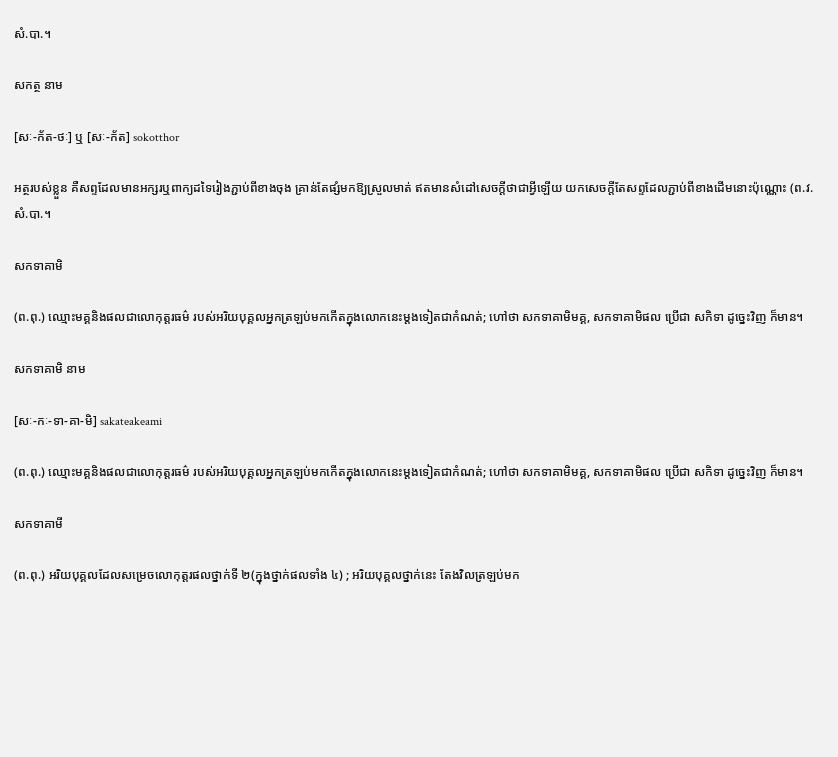សំ.បា.។

សកត្ថ នាម

[សៈ-ក័ត-ថៈ] ឬ [សៈ-ក័ត] sokotthor

អត្ថរបស់ខ្លួន គឺសព្ទដែលមានអក្សរឬពាក្យដទៃរៀងភ្ជាប់ពីខាងចុង គ្រាន់តែផ្សំមកឱ្យស្រួលមាត់ ឥតមានសំដៅសេចក្ដីថាជាអ្វីឡើយ យកសេចក្ដីតែសព្ទដែលភ្ជាប់ពីខាងដើមនោះប៉ុណ្ណោះ (ព.វ. សំ.បា.។

សកទាគាមិ

(ព.ពុ.) ឈ្មោះមគ្គនិងផលជាលោកុត្តរធម៌ របស់អរិយបុគ្គលអ្នកត្រឡប់មកកើតក្នុងលោកនេះម្ដងទៀតជាកំណត់; ហៅថា សកទាគាមិមគ្គ, សកទាគាមិផល ប្រើជា សកិទា ដូច្នេះវិញ ក៏មាន។

សកទាគាមិ នាម

[សៈ-កៈ-ទា-គា-មិ] sakateakeami

(ព.ពុ.) ឈ្មោះមគ្គនិងផលជាលោកុត្តរធម៌ របស់អរិយបុគ្គលអ្នកត្រឡប់មកកើតក្នុងលោកនេះម្ដងទៀតជាកំណត់; ហៅថា សកទាគាមិមគ្គ, សកទាគាមិផល ប្រើជា សកិទា ដូច្នេះវិញ ក៏មាន។

សកទាគាមី

(ព.ពុ.) អរិយបុគ្គលដែលសម្រេចលោកុត្តរផលថ្នាក់ទី ២(ក្នុងថ្នាក់ផលទាំង ៤) ; អរិយបុគ្គលថ្នាក់នេះ តែងវិលត្រឡប់មក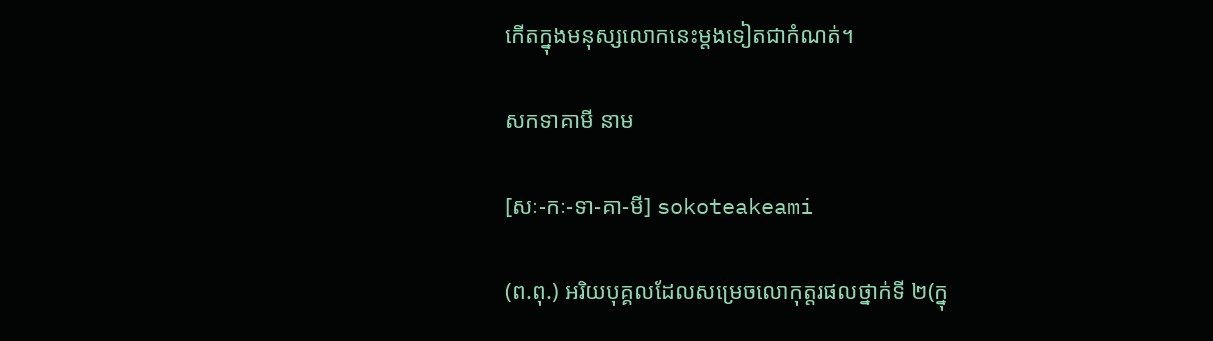កើតក្នុងមនុស្សលោកនេះម្ដងទៀតជាកំណត់។

សកទាគាមី នាម

[សៈ-កៈ-ទា-គា-មី] sokoteakeami

(ព.ពុ.) អរិយបុគ្គលដែលសម្រេចលោកុត្តរផលថ្នាក់ទី ២(ក្នុ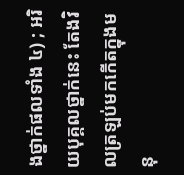ងថ្នាក់ផលទាំង ៤) ; អរិយបុគ្គលថ្នាក់នេះ តែងវិលត្រឡប់មកកើតក្នុងមនុ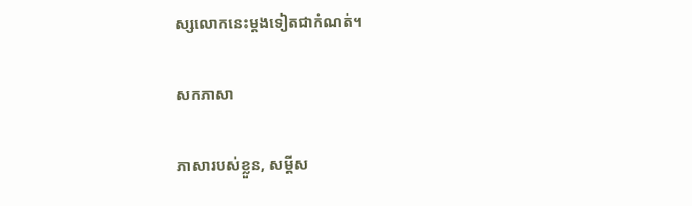ស្សលោកនេះម្ដងទៀតជាកំណត់។

សកភាសា

ភាសារបស់ខ្លួន, សម្ដីស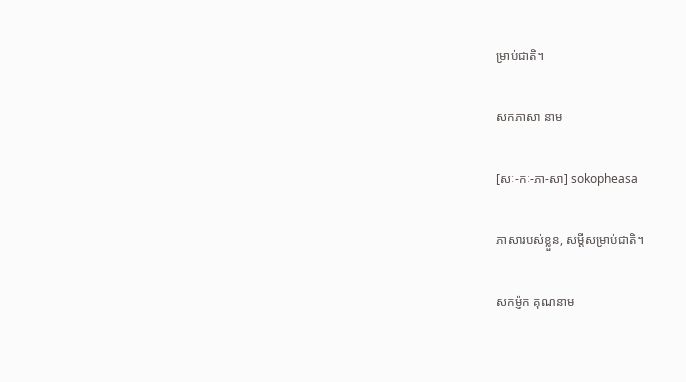ម្រាប់ជាតិ។

សកភាសា នាម

[សៈ-កៈ-ភា-សា] sokopheasa

ភាសារបស់ខ្លួន, សម្ដីសម្រាប់ជាតិ។

សកម៉្ញក គុណនាម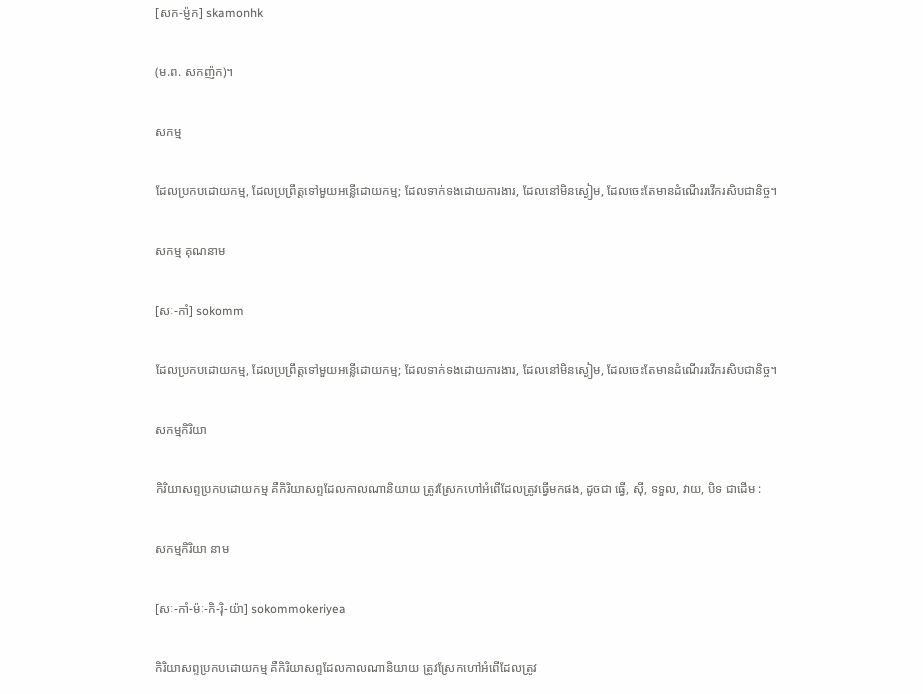[សក-ម្ញ៉ក] skamonhk

(ម.ព. សកញ៉ក)។

សកម្ម

ដែលប្រកបដោយកម្ម, ដែលប្រព្រឹត្តទៅមួយអន្លើដោយកម្ម; ដែលទាក់ទងដោយការងារ, ដែលនៅមិនស្ងៀម, ដែលចេះតែមានដំណើររវើករសិបជានិច្ច។

សកម្ម គុណនាម

[សៈ-កាំ] sokomm

ដែលប្រកបដោយកម្ម, ដែលប្រព្រឹត្តទៅមួយអន្លើដោយកម្ម; ដែលទាក់ទងដោយការងារ, ដែលនៅមិនស្ងៀម, ដែលចេះតែមានដំណើររវើករសិបជានិច្ច។

សកម្មកិរិយា

កិរិយាសព្ទប្រកបដោយកម្ម គឺកិរិយាសព្ទដែលកាលណានិយាយ ត្រូវស្រែកហៅអំពើដែលត្រូវធ្វើមកផង, ដូចជា ធ្វើ, ស៊ី, ទទួល, វាយ, បិទ ជាដើម :

សកម្មកិរិយា នាម

[សៈ-កាំ-ម៉ៈ-កិ-រ៉ិ-យ៉ា] sokommokeriyea

កិរិយាសព្ទប្រកបដោយកម្ម គឺកិរិយាសព្ទដែលកាលណានិយាយ ត្រូវស្រែកហៅអំពើដែលត្រូវ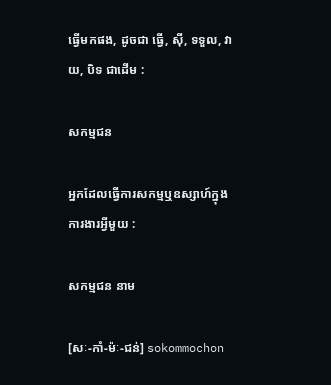ធ្វើមកផង, ដូចជា ធ្វើ, ស៊ី, ទទួល, វាយ, បិទ ជាដើម :

សកម្មជន

អ្នកដែលធ្វើការសកម្មឬឧស្សាហ៍ក្នុងការងារអ្វីមួយ :

សកម្មជន នាម

[សៈ-កាំ-ម៉ៈ-ជន់] sokommochon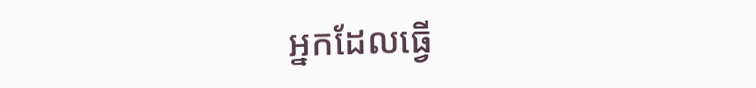អ្នកដែលធ្វើ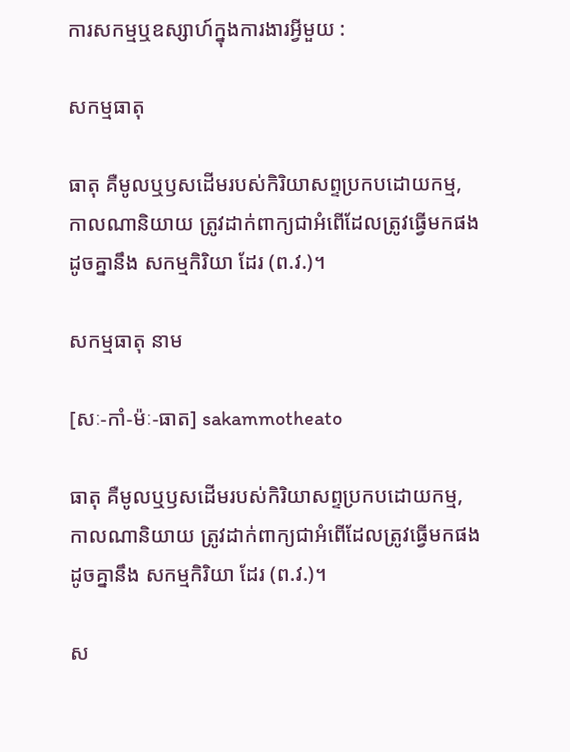ការសកម្មឬឧស្សាហ៍ក្នុងការងារអ្វីមួយ :

សកម្មធាតុ

ធាតុ គឺមូលឬឫសដើមរបស់កិរិយាសព្ទប្រកបដោយកម្ម, កាលណានិយាយ ត្រូវដាក់ពាក្យជាអំពើដែលត្រូវធ្វើមកផង ដូចគ្នានឹង សកម្មកិរិយា ដែរ (ព.វ.)។

សកម្មធាតុ នាម

[សៈ-កាំ-ម៉ៈ-ធាត] sakammotheato

ធាតុ គឺមូលឬឫសដើមរបស់កិរិយាសព្ទប្រកបដោយកម្ម, កាលណានិយាយ ត្រូវដាក់ពាក្យជាអំពើដែលត្រូវធ្វើមកផង ដូចគ្នានឹង សកម្មកិរិយា ដែរ (ព.វ.)។

ស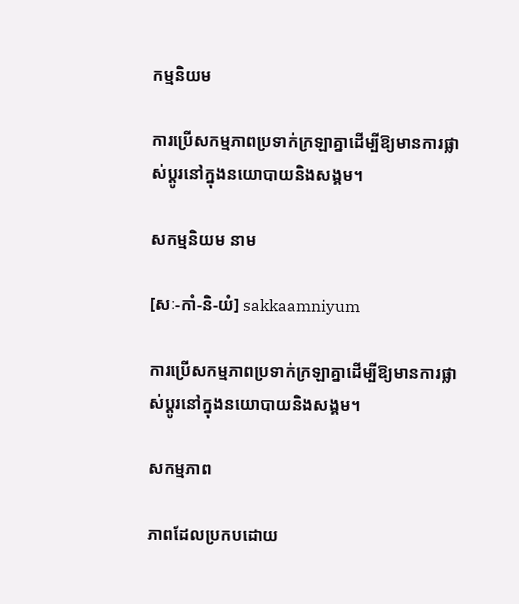កម្មនិយម

ការប្រើសកម្មភាពប្រទាក់ក្រឡាគ្នាដើម្បីឱ្យមានការផ្លាស់ប្ដូរនៅក្នុងនយោបាយនិងសង្គម។

សកម្មនិយម នាម

[សៈ-កាំ-និ-យំ] sakkaamniyum

ការប្រើសកម្មភាពប្រទាក់ក្រឡាគ្នាដើម្បីឱ្យមានការផ្លាស់ប្ដូរនៅក្នុងនយោបាយនិងសង្គម។

សកម្មភាព

ភាពដែលប្រកបដោយ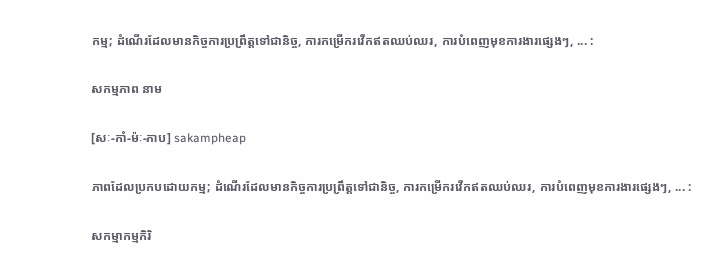កម្ម; ដំណើរដែលមានកិច្ចការប្រព្រឹត្តទៅជានិច្ច, ការកម្រើករវើកឥតឈប់ឈរ, ការបំពេញមុខការងារផ្សេងៗ, ... :

សកម្មភាព នាម

[សៈ-កាំ-ម៉ៈ-ភាប] sakampheap

ភាពដែលប្រកបដោយកម្ម; ដំណើរដែលមានកិច្ចការប្រព្រឹត្តទៅជានិច្ច, ការកម្រើករវើកឥតឈប់ឈរ, ការបំពេញមុខការងារផ្សេងៗ, ... :

សកម្មាកម្មកិរិ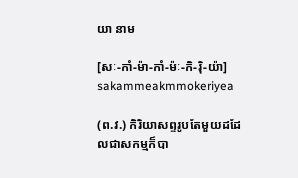យា នាម

[សៈ-កាំ-ម៉ា-កាំ-ម៉ៈ-កិ-រ៉ិ-យ៉ា] sakammeakmmokeriyea

(ព.វ.) កិរិយាសព្ទរូបតែមួយដដែលជាសកម្មក៏បា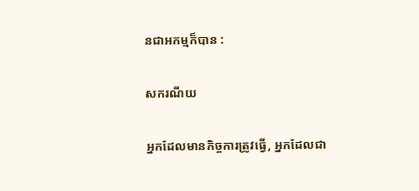នជាអកម្មក៏បាន :

សករណីយ

អ្នកដែលមានកិច្ចការត្រូវធ្វើ, អ្នកដែលជា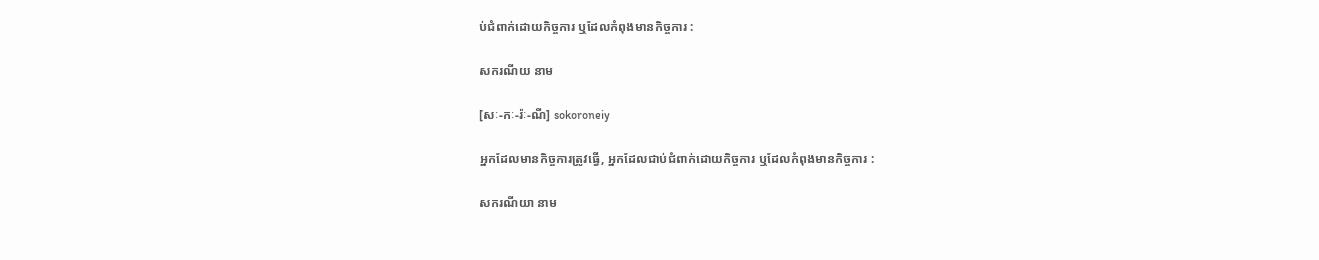ប់ជំពាក់ដោយកិច្ចការ ឬដែលកំពុងមានកិច្ចការ :

សករណីយ នាម

[សៈ-កៈ-រ៉ៈ-ណី] sokoroneiy

អ្នកដែលមានកិច្ចការត្រូវធ្វើ, អ្នកដែលជាប់ជំពាក់ដោយកិច្ចការ ឬដែលកំពុងមានកិច្ចការ :

សករណីយា នាម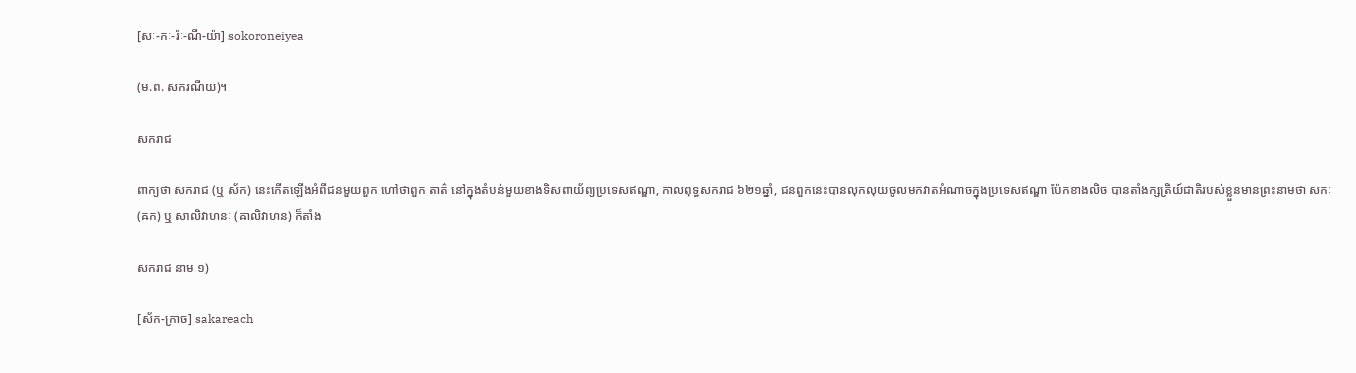[សៈ-កៈ-រ៉ៈ-ណី-យ៉ា] sokoroneiyea

(ម.ព. សករណីយ)។

សករាជ

ពាក្យថា សករាជ (ឬ ស័ក) នេះកើតឡើងអំពីជនមួយពួក ហៅថាពួក តាត៌ នៅក្នុងតំបន់មួយខាងទិសពាយ័ព្យប្រទេសឥណ្ឌា, កាលពុទ្ធសករាជ ៦២១ឆ្នាំ, ជនពួកនេះបានលុកលុយចូលមកវាតអំណាចក្នុងប្រទេសឥណ្ឌា ប៉ែកខាងលិច បានតាំងក្សត្រិយ៍ជាតិរបស់ខ្លួនមានព្រះនាមថា សកៈ (ឝក) ឬ សាលិវាហនៈ (ឝាលិវាហន) ក៏តាំង

សករាជ នាម ១)

[ស័ក-ក្រាច] sakareach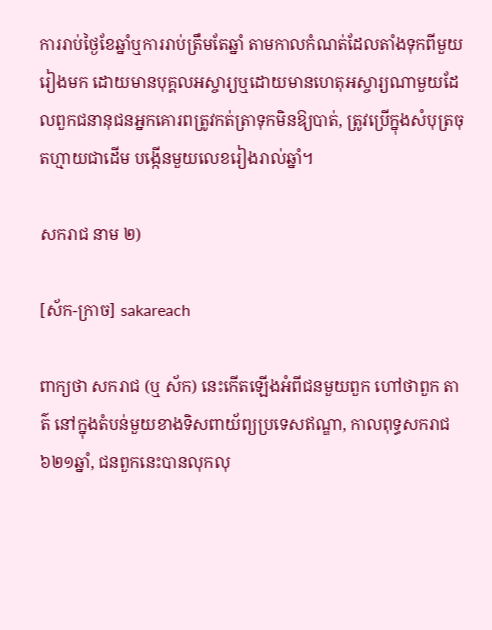ការរាប់ថ្ងៃខែឆ្នាំឬការរាប់ត្រឹមតែឆ្នាំ តាមកាលកំណត់ដែលតាំងទុកពីមួយរៀងមក ដោយមានបុគ្គលអស្ចារ្យឬដោយមានហេតុអស្ចារ្យណាមួយដែលពួកជនានុជនអ្នកគោរពត្រូវកត់ត្រាទុកមិនឱ្យបាត់, ត្រូវប្រើក្នុងសំបុត្រចុតហ្មាយជាដើម បង្កើនមួយលេខរៀងរាល់ឆ្នាំ។

សករាជ នាម ២)

[ស័ក-ក្រាច] sakareach

ពាក្យថា សករាជ (ឬ ស័ក) នេះកើតឡើងអំពីជនមួយពួក ហៅថាពួក តាត៌ នៅក្នុងតំបន់មួយខាងទិសពាយ័ព្យប្រទេសឥណ្ឌា, កាលពុទ្ធសករាជ ៦២១ឆ្នាំ, ជនពួកនេះបានលុកលុ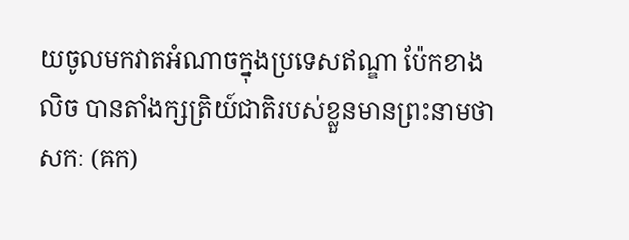យចូលមកវាតអំណាចក្នុងប្រទេសឥណ្ឌា ប៉ែកខាងលិច បានតាំងក្សត្រិយ៍ជាតិរបស់ខ្លួនមានព្រះនាមថា សកៈ (ឝក)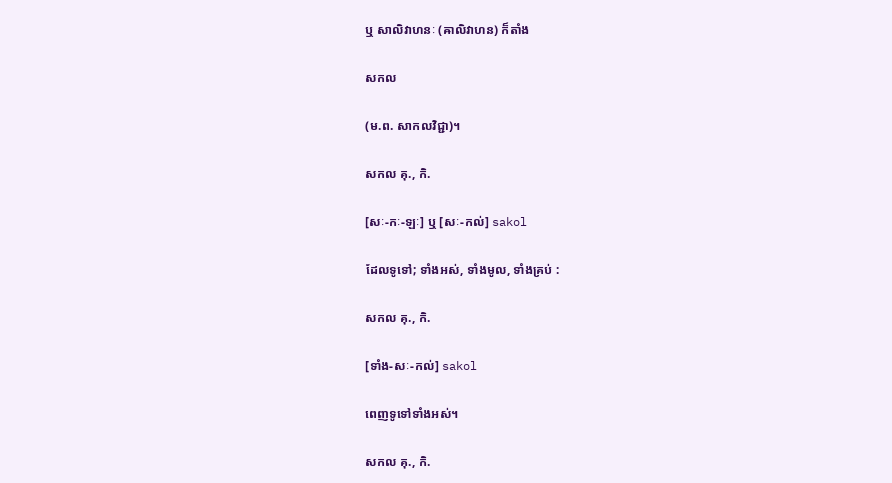ឬ សាលិវាហនៈ (ឝាលិវាហន) ក៏តាំង

សកល

(ម.ព. សាកលវិជ្ជា)។

សកល គុ., កិ.

[សៈ-កៈ-ឡៈ] ឬ [សៈ-កល់] sakol

ដែលទូទៅ; ទាំងអស់, ទាំងមូល, ទាំងគ្រប់ :

សកល គុ., កិ.

[ទាំង-សៈ-កល់] sakol

ពេញទូទៅទាំងអស់។

សកល គុ., កិ.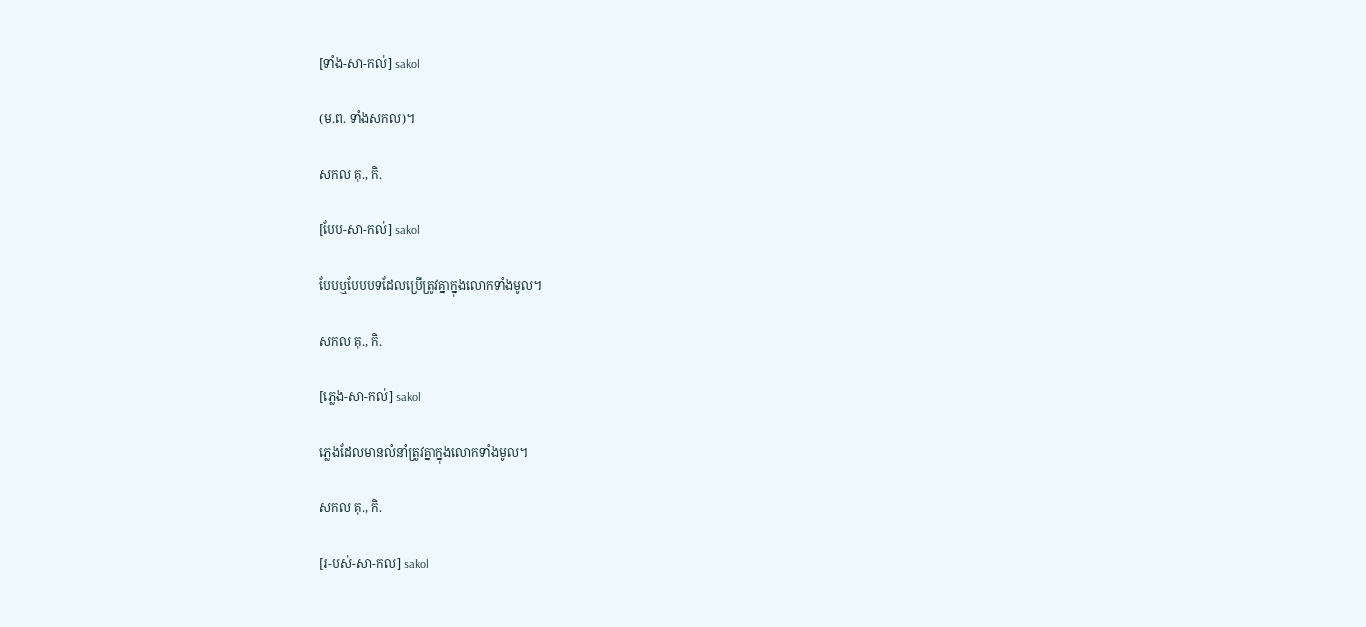[ទាំង-សា-កល់] sakol

(ម.ព. ទាំងសកល)។

សកល គុ., កិ.

[បែប-សា-កល់] sakol

បែបឬបែបបទដែលប្រើត្រូវគ្នាក្នុងលោកទាំងមូល។

សកល គុ., កិ.

[ភ្លេង-សា-កល់] sakol

ភ្លេងដែលមានលំនាំត្រូវគ្នាក្នុងលោកទាំងមូល។

សកល គុ., កិ.

[រ-បស់-សា-កល] sakol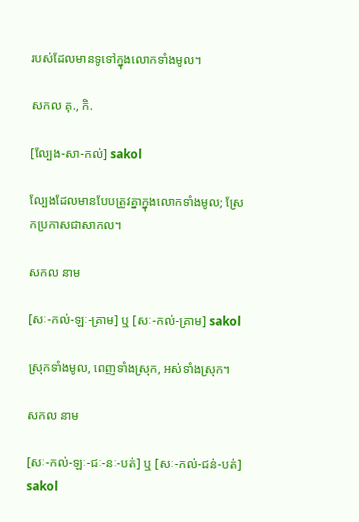របស់ដែលមានទូទៅក្នុងលោកទាំងមូល។

សកល គុ., កិ.

[ល្បែង-សា-កល់] sakol

ល្បែងដែលមានបែបត្រូវគ្នាក្នុងលោកទាំងមូល; ស្រែកប្រកាសជាសាកល។

សកល នាម

[សៈ-កល់-ឡៈ-គ្រាម] ឬ [សៈ-កល់-គ្រាម] sakol

ស្រុកទាំងមូល, ពេញទាំងស្រុក, អស់ទាំងស្រុក។

សកល នាម

[សៈ-កល់-ឡៈ-ជៈ-នៈ-បត់] ឬ [សៈ-កល់-ជន់-បត់] sakol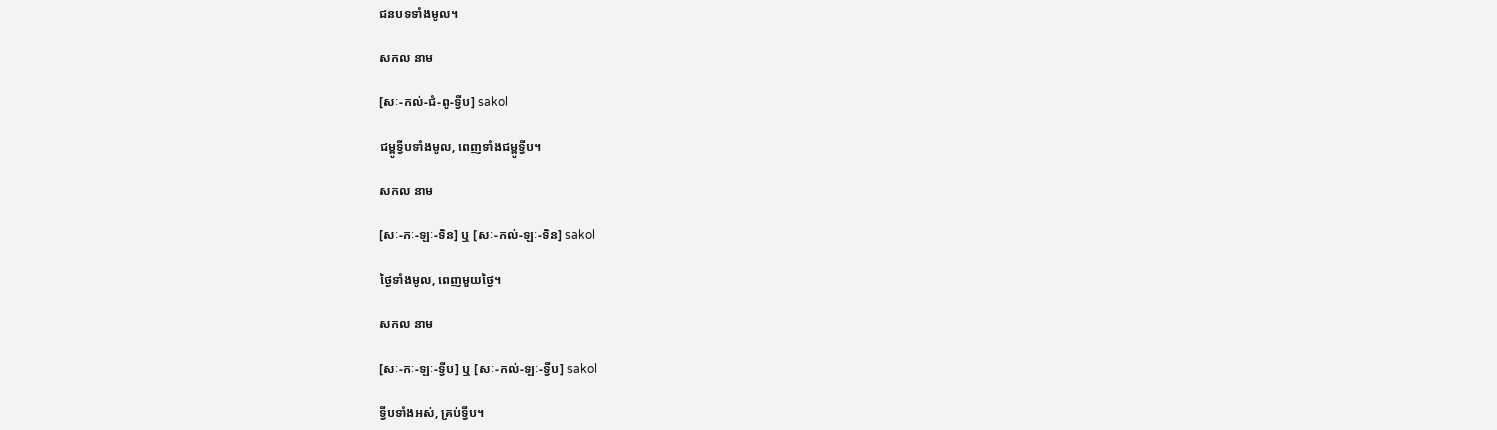ជនបទទាំងមូល។

សកល នាម

[សៈ-កល់-ជំ-ពូ-ទ្វីប] sakol

ជម្ពូទ្វីបទាំងមូល, ពេញទាំងជម្ពូទ្វីប។

សកល នាម

[សៈ-កៈ-ឡៈ-ទិន] ឬ [សៈ-កល់-ឡៈ-ទិន] sakol

ថ្ងៃទាំងមូល, ពេញមួយថ្ងៃ។

សកល នាម

[សៈ-កៈ-ឡៈ-ទ្វីប] ឬ [សៈ-កល់-ឡៈ-ទ្វីប] sakol

ទ្វីបទាំងអស់, គ្រប់ទ្វីប។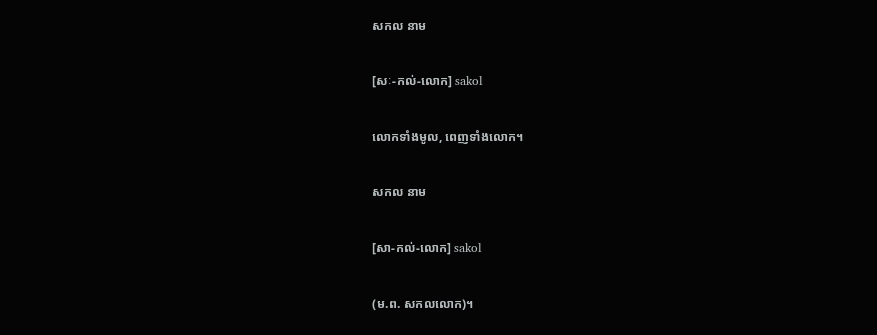សកល នាម

[សៈ-កល់-លោក] sakol

លោកទាំងមូល, ពេញទាំងលោក។

សកល នាម

[សា-កល់-លោក] sakol

(ម.ព. សកលលោក)។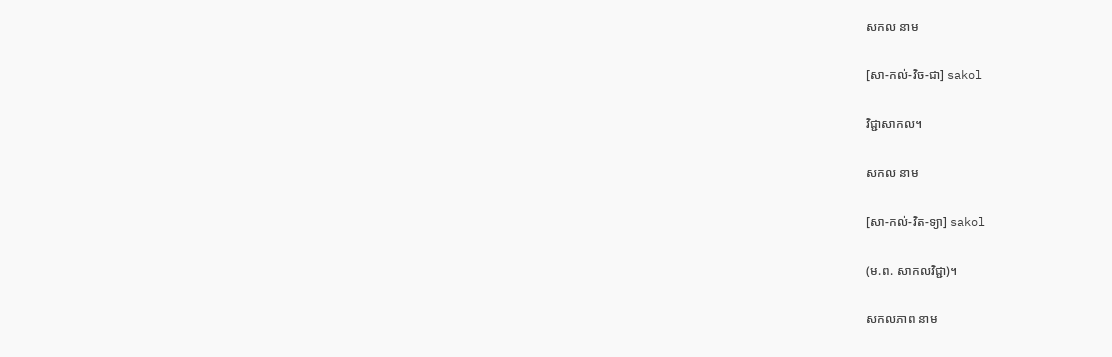សកល នាម

[សា-កល់-វិច-ជា] sakol

វិជ្ជាសាកល។

សកល នាម

[សា-កល់-វិត-ទ្យា] sakol

(ម.ព. សាកលវិជ្ជា)។

សកលភាព នាម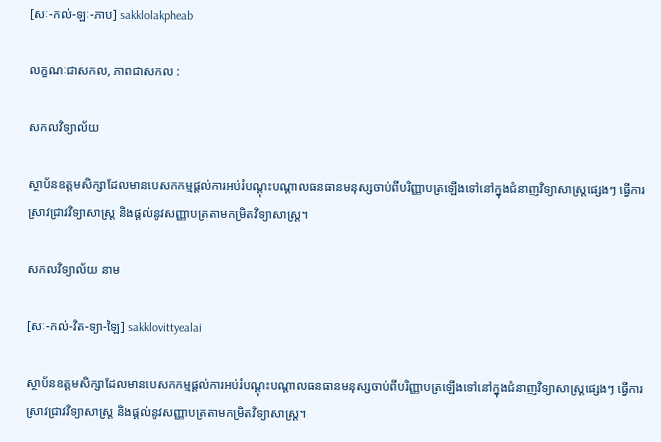[សៈ-កល់-ឡៈ-ភាប] sakklolakpheab

លក្ខណៈជាសកល, ភាពជាសកល :

សកលវិទ្យាល័យ

ស្ថាប័នឧត្តមសិក្សាដែលមានបេសកកម្មផ្ដល់ការអប់រំបណ្ដុះបណ្ដាលធនធានមនុស្សចាប់ពីបរិញ្ញាបត្រឡើងទៅនៅក្នុងជំនាញវិទ្យាសាស្ត្រផ្សេងៗ ធ្វើការស្រាវជ្រាវវិទ្យាសាស្ត្រ និងផ្ដល់នូវសញ្ញាបត្រតាមកម្រិតវិទ្យាសាស្ត្រ។

សកលវិទ្យាល័យ នាម

[សៈ-កល់-វិត-ទ្យា-ឡៃ] sakklovittyealai

ស្ថាប័នឧត្តមសិក្សាដែលមានបេសកកម្មផ្ដល់ការអប់រំបណ្ដុះបណ្ដាលធនធានមនុស្សចាប់ពីបរិញ្ញាបត្រឡើងទៅនៅក្នុងជំនាញវិទ្យាសាស្ត្រផ្សេងៗ ធ្វើការស្រាវជ្រាវវិទ្យាសាស្ត្រ និងផ្ដល់នូវសញ្ញាបត្រតាមកម្រិតវិទ្យាសាស្ត្រ។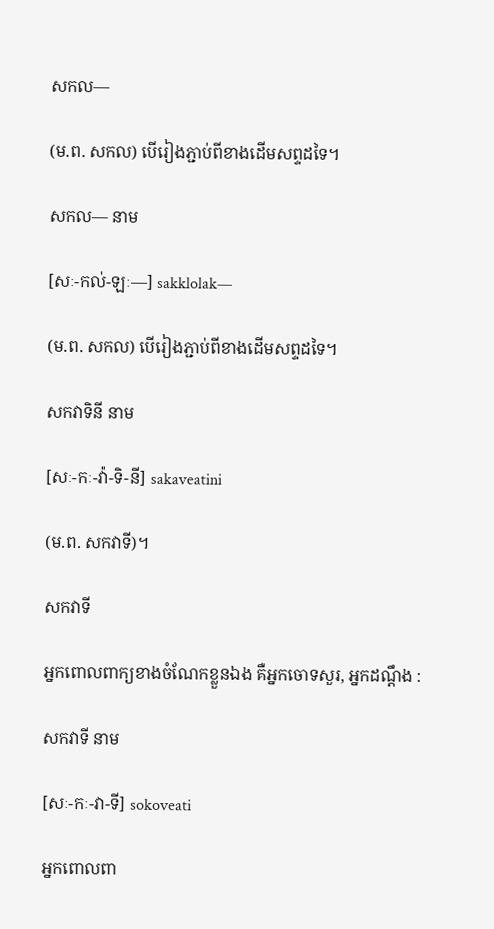សកល—

(ម.ព. សកល) បើរៀងភ្ជាប់ពីខាងដើមសព្ទដទៃ។

សកល— នាម

[សៈ-កល់-ឡៈ—] sakklolak—

(ម.ព. សកល) បើរៀងភ្ជាប់ពីខាងដើមសព្ទដទៃ។

សកវាទិនី នាម

[សៈ-កៈ-វ៉ា-ទិ-នី] sakaveatini

(ម.ព. សកវាទី)។

សកវាទី

អ្នកពោលពាក្យខាងចំណែកខ្លួនឯង គឺអ្នកចោទសួរ, អ្នកដណ្ដឹង :

សកវាទី នាម

[សៈ-កៈ-វា-ទី] sokoveati

អ្នកពោលពា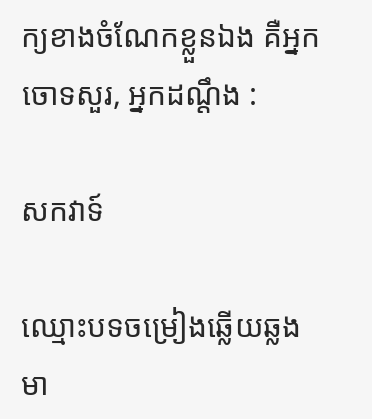ក្យខាងចំណែកខ្លួនឯង គឺអ្នកចោទសួរ, អ្នកដណ្ដឹង :

សកវាទ៍

ឈ្មោះបទចម្រៀងឆ្លើយឆ្លងមា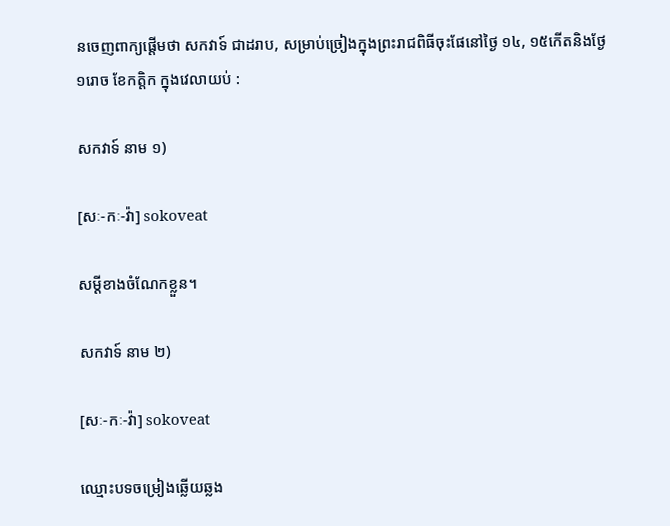នចេញពាក្យផ្ដើមថា សកវាទ៍ ជាដរាប, សម្រាប់ច្រៀងក្នុងព្រះរាជពិធីចុះផែនៅថ្ងៃ ១៤, ១៥កើតនិងថ្ងែ ១រោច ខែកត្តិក ក្នុងវេលាយប់ :

សកវាទ៍ នាម ១)

[សៈ-កៈ-វ៉ា] sokoveat

សម្ដីខាងចំណែកខ្លួន។

សកវាទ៍ នាម ២)

[សៈ-កៈ-វ៉ា] sokoveat

ឈ្មោះបទចម្រៀងឆ្លើយឆ្លង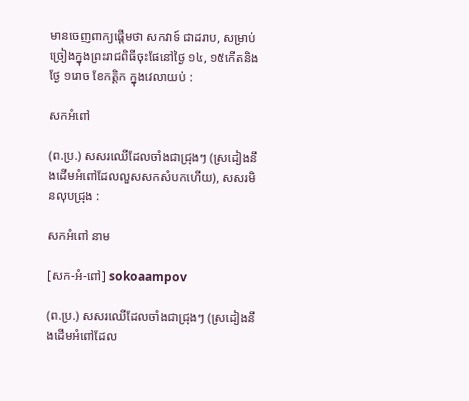មានចេញពាក្យផ្ដើមថា សកវាទ៍ ជាដរាប, សម្រាប់ច្រៀងក្នុងព្រះរាជពិធីចុះផែនៅថ្ងៃ ១៤, ១៥កើតនិងថ្ងែ ១រោច ខែកត្តិក ក្នុងវេលាយប់ :

សកអំពៅ

(ព.ប្រ.) សសរឈើដែលចាំងជាជ្រុងៗ (ស្រដៀងនឹងដើមអំពៅដែលលួសសកសំបកហើយ), សសរមិនលុបជ្រុង :

សកអំពៅ នាម

[សក-អំ-ពៅ] sokoaampov

(ព.ប្រ.) សសរឈើដែលចាំងជាជ្រុងៗ (ស្រដៀងនឹងដើមអំពៅដែល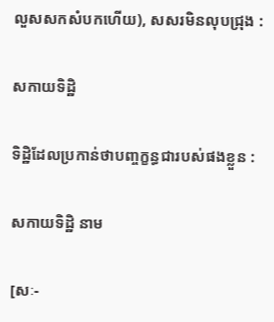លួសសកសំបកហើយ), សសរមិនលុបជ្រុង :

សកាយទិដ្ឋិ

ទិដ្ឋិដែលប្រកាន់ថាបញ្ចក្ខន្ធជារបស់ផងខ្លួន :

សកាយទិដ្ឋិ នាម

[សៈ-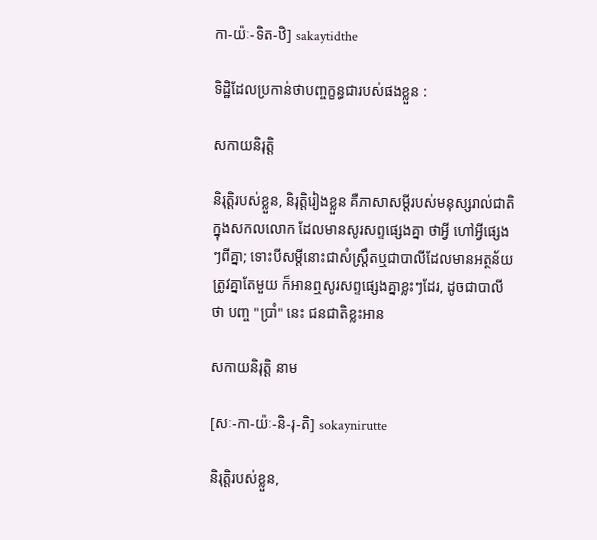កា-យ៉ៈ-ទិត-ឋិ] sakaytidthe

ទិដ្ឋិដែលប្រកាន់ថាបញ្ចក្ខន្ធជារបស់ផងខ្លួន :

សកាយនិរុត្តិ

និរុត្តិរបស់ខ្លួន, និរុត្តិរៀងខ្លួន គឺភាសាសម្ដីរបស់មនុស្សរាល់ជាតិក្នុងសកលលោក ដែលមានសូរសព្ទផ្សេងគ្នា ថាអ្វី ហៅអ្វីផ្សេងៗពីគ្នា; ទោះបីសម្ដីនោះជាសំស្ត្រឹតឬជាបាលីដែលមានអត្ថន័យត្រូវគ្នាតែមួយ ក៏អានឮសូរសព្ទផ្សេងគ្នាខ្លះៗដែរ, ដូចជាបាលីថា បញ្ច "ប្រាំ" នេះ ជនជាតិខ្លះអាន

សកាយនិរុត្តិ នាម

[សៈ-កា-យ៉ៈ-និ-រុ-តិ] sokaynirutte

និរុត្តិរបស់ខ្លួន,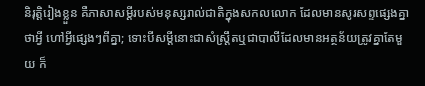និរុត្តិរៀងខ្លួន គឺភាសាសម្ដីរបស់មនុស្សរាល់ជាតិក្នុងសកលលោក ដែលមានសូរសព្ទផ្សេងគ្នា ថាអ្វី ហៅអ្វីផ្សេងៗពីគ្នា; ទោះបីសម្ដីនោះជាសំស្ត្រឹតឬជាបាលីដែលមានអត្ថន័យត្រូវគ្នាតែមួយ ក៏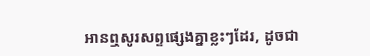អានឮសូរសព្ទផ្សេងគ្នាខ្លះៗដែរ, ដូចជា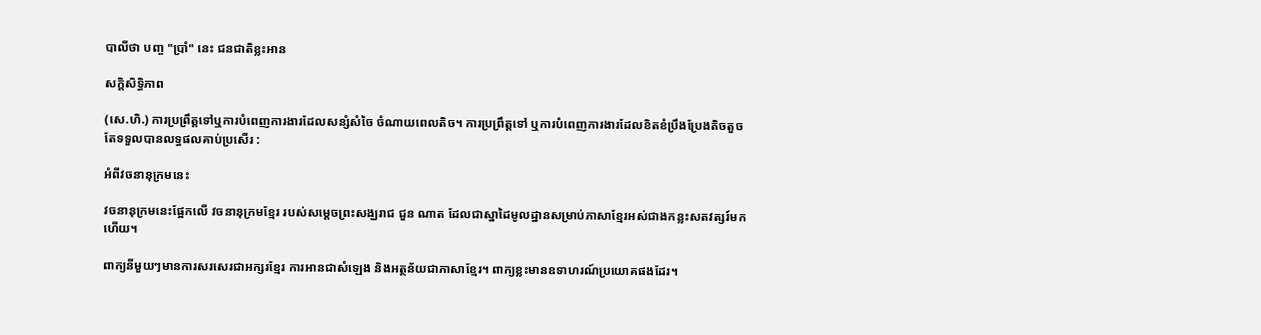បាលីថា បញ្ច "ប្រាំ" នេះ ជនជាតិខ្លះអាន

សកិ្តសិទ្ធិភាព

(សេ.ហិ.) ការប្រព្រឹត្តទៅឬការបំពេញការងារដែលសន្សំសំចៃ ចំណាយពេលតិច។ ការប្រព្រឹត្តទៅ ឬការបំពេញការងារដែលខិតខំប្រឹងប្រែងតិចតួចតែទទួលបានលទ្ធផលគាប់ប្រសើរ :

អំពីវចនានុក្រមនេះ

វចនានុក្រមនេះផ្អែកលើ វចនានុក្រមខ្មែរ របស់សម្តេចព្រះសង្ឃរាជ ជួន ណាត ដែលជាស្នាដៃមូលដ្ឋានសម្រាប់ភាសាខ្មែរអស់ជាងកន្លះសតវត្សរ៍មកហើយ។

ពាក្យនីមួយៗមានការសរសេរជាអក្សរខ្មែរ ការអានជាសំឡេង និងអត្ថន័យជាភាសាខ្មែរ។ ពាក្យខ្លះមានឧទាហរណ៍ប្រយោគផងដែរ។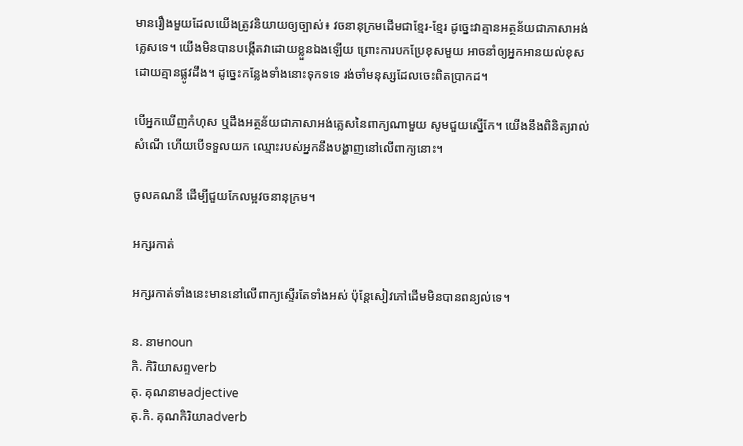មានរឿងមួយដែលយើងត្រូវនិយាយឲ្យច្បាស់៖ វចនានុក្រមដើមជាខ្មែរ-ខ្មែរ ដូច្នេះវាគ្មានអត្ថន័យជាភាសាអង់គ្លេសទេ។ យើងមិនបានបង្កើតវាដោយខ្លួនឯងឡើយ ព្រោះការបកប្រែខុសមួយ អាចនាំឲ្យអ្នកអានយល់ខុសដោយគ្មានផ្លូវដឹង។ ដូច្នេះកន្លែងទាំងនោះទុកទទេ រង់ចាំមនុស្សដែលចេះពិតប្រាកដ។

បើអ្នកឃើញកំហុស ឬដឹងអត្ថន័យជាភាសាអង់គ្លេសនៃពាក្យណាមួយ សូមជួយស្នើកែ។ យើងនឹងពិនិត្យរាល់សំណើ ហើយបើទទួលយក ឈ្មោះរបស់អ្នកនឹងបង្ហាញនៅលើពាក្យនោះ។

ចូលគណនី ដើម្បីជួយកែលម្អវចនានុក្រម។

អក្សរកាត់

អក្សរកាត់ទាំងនេះមាននៅលើពាក្យស្ទើរតែទាំងអស់ ប៉ុន្តែសៀវភៅដើមមិនបានពន្យល់ទេ។

ន. នាមnoun
កិ. កិរិយាសព្ទverb
គុ. គុណនាមadjective
គុ.កិ. គុណកិរិយាadverb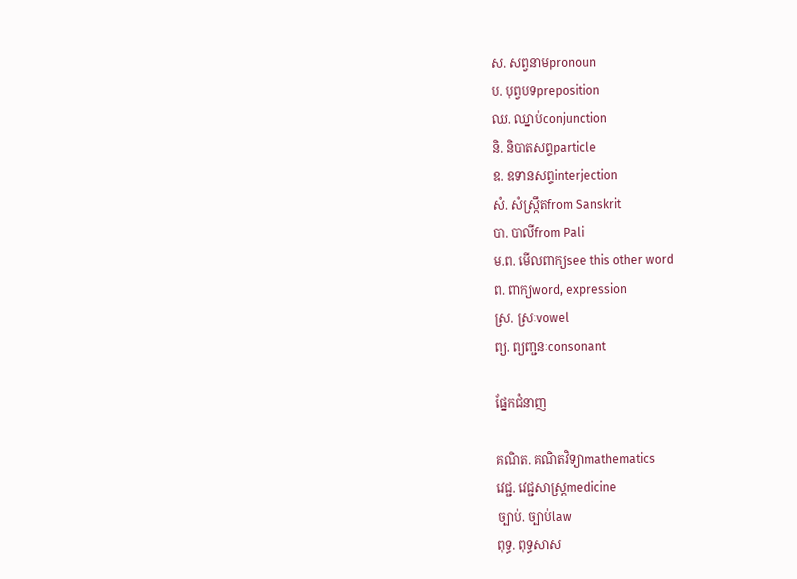ស. សព្វនាមpronoun
ប. បុព្វបទpreposition
ឈ. ឈ្នាប់conjunction
និ. និបាតសព្ទparticle
ឧ. ឧទានសព្ទinterjection
សំ. សំស្ក្រឹតfrom Sanskrit
បា. បាលីfrom Pali
ម.ព. មើលពាក្យsee this other word
ព. ពាក្យword, expression
ស្រ. ស្រៈvowel
ព្យ. ព្យញ្ជនៈconsonant

ផ្នែកជំនាញ

គណិត. គណិតវិទ្យាmathematics
វេជ្ជ. វេជ្ជសាស្ត្រmedicine
ច្បាប់. ច្បាប់law
ពុទ្ធ. ពុទ្ធសាស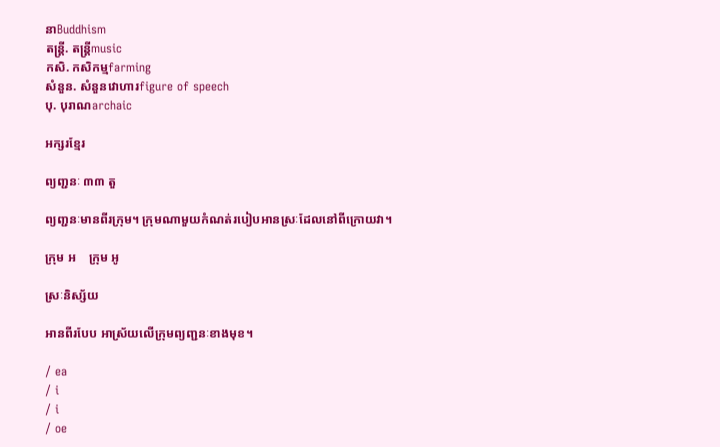នាBuddhism
តន្ត្រី. តន្ត្រីmusic
កសិ. កសិកម្មfarming
សំនួន. សំនួនវោហារfigure of speech
បុ. បុរាណarchaic

អក្សរខ្មែរ

ព្យញ្ជនៈ ៣៣ តួ

ព្យញ្ជនៈមានពីរក្រុម។ ក្រុមណាមួយកំណត់របៀបអានស្រៈដែលនៅពីក្រោយវា។

ក្រុម អ    ក្រុម អូ

ស្រៈនិស្ស័យ

អានពីរបែប អាស្រ័យលើក្រុមព្យញ្ជនៈខាងមុខ។

/ ea
/ i
/ i
/ oe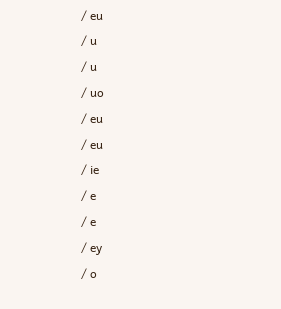/ eu
/ u
/ u
/ uo
/ eu
/ eu
/ ie
/ e
/ e
/ ey
/ o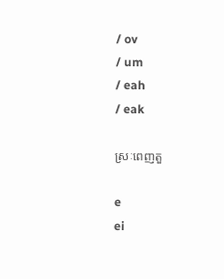/ ov
/ um
/ eah
/ eak

ស្រៈពេញតួ

e
ei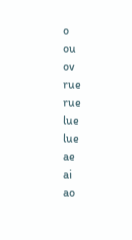o
ou
ov
rue
rue
lue
lue
ae
ai
ao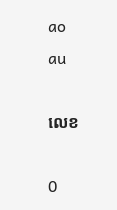ao
au

លេខ

0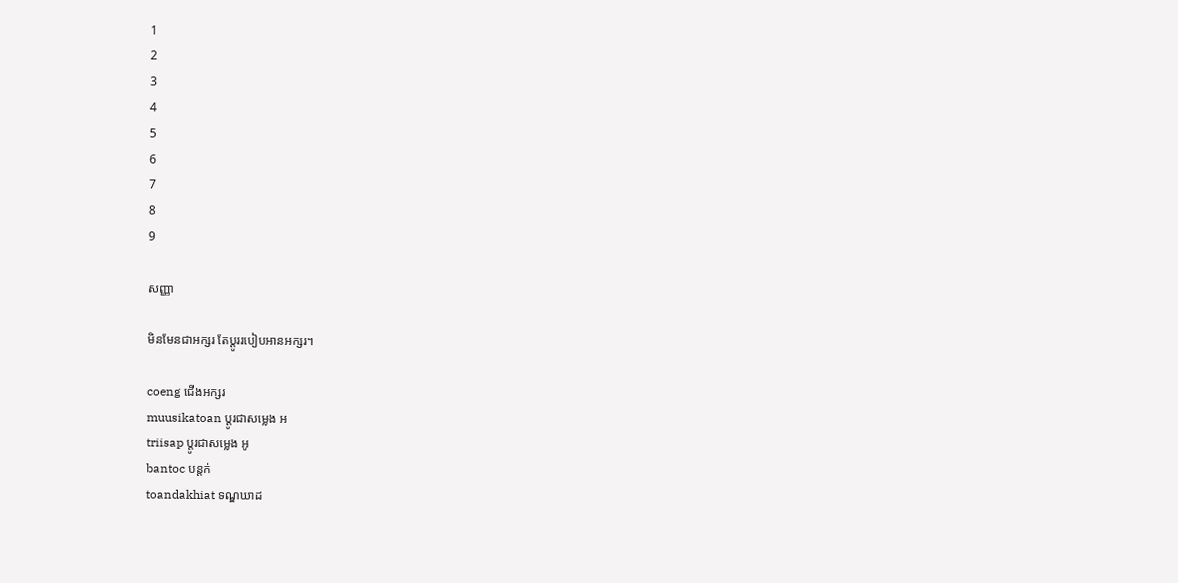1
2
3
4
5
6
7
8
9

សញ្ញា

មិនមែនជាអក្សរ តែប្តូររបៀបអានអក្សរ។

coeng ជើងអក្សរ
muusikatoan ប្តូរជាសម្លេង អ
triisap ប្តូរជាសម្លេង អូ
bantoc បន្តក់
toandakhiat ទណ្ឌឃាដ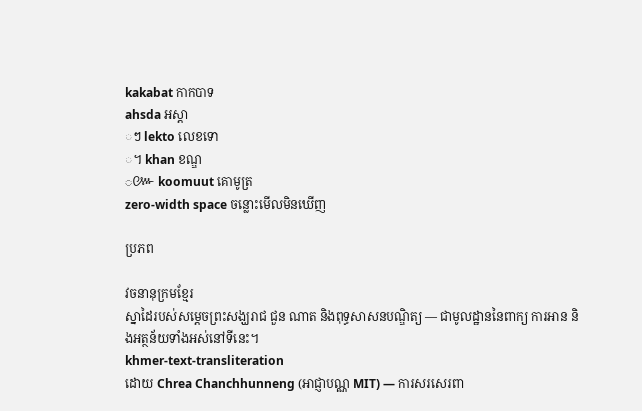kakabat កាកបាទ
ahsda អស្តា
◌ៗ lekto លេខទោ
◌។ khan ខណ្ឌ
◌៚ koomuut គោមូត្រ
zero-width space ចន្លោះមើលមិនឃើញ

ប្រភព

វចនានុក្រមខ្មែរ
ស្នាដៃរបស់សម្តេចព្រះសង្ឃរាជ ជួន ណាត និងពុទ្ធសាសនបណ្ឌិត្យ — ជាមូលដ្ឋាននៃពាក្យ ការអាន និងអត្ថន័យទាំងអស់នៅទីនេះ។
khmer-text-transliteration
ដោយ Chrea Chanchhunneng (អាជ្ញាបណ្ណ MIT) — ការសរសេរពា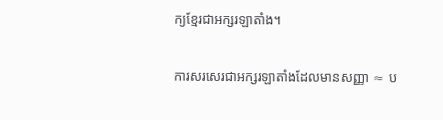ក្យខ្មែរជាអក្សរឡាតាំង។

ការសរសេរជាអក្សរឡាតាំងដែលមានសញ្ញា ≈ ប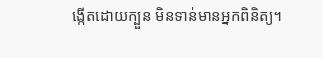ង្កើតដោយក្បួន មិនទាន់មានអ្នកពិនិត្យ។